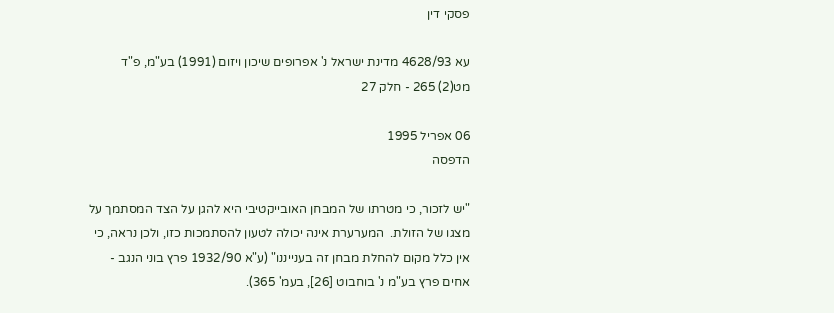פסקי דין

עא 4628/93 מדינת ישראל נ' אפרופים שיכון ויזום (1991) בע"מ, פ"ד מט(2) 265 - חלק 27

06 אפריל 1995
הדפסה

"יש לזכור, כי מטרתו של המבחן האובייקטיבי היא להגן על הצד המסתמך על מצגו של הזולת.  המערערת אינה יכולה לטעון להסתמכות כזו, ולכן נראה, כי אין כלל מקום להחלת מבחן זה בענייננו" (ע"א 1932/90 פרץ בוני הנגב - אחים פרץ בע"מ נ' בוחבוט [26], בעמ' 365).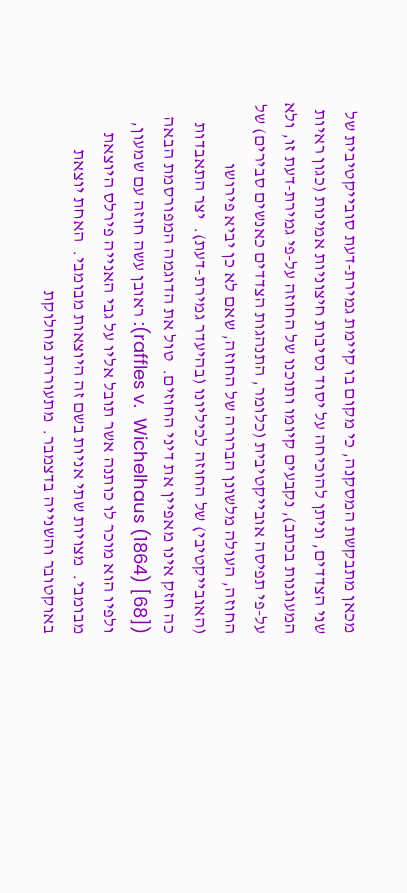מכאן מתבקשת המסקנה, כי מקום בו קיימת גמירת-דעת סובייקטיבית של שני הצדדים, וניתן להוכיחה על יסוד נסיבות חיצוניות אמינות (כגון ראיות המעוגנות בכתב), נקבעים קיומו ותוכנו של החוזה על-פי גמירת-דעת זו, ולא על-פי תפיסה אובייקטיבית (כלומר, התנהגות הצדדים כאנשים סבירים) של החוזה, העולה מלשונן הברורה של החוזה, שאם לא כן יביא פירושו (האובייקטיבי) של החוזה לכיליונו (בהיעדר גמירת-דעת).  יצר התאבדות כה חזק אינו מאפיין את דיני החוזים.  טול את הדוגמה המפורסמת הבאה ([68] (1864) raffles v.  Wichelhaus): ראובן עשה חוזה עם שמעון, ולפיו הוא מוכר לו כותנה אשר תובל אליו על גבי האנייה פירלס היוצאת מבומבי.  מצויות שתי אניות בשם זה היוצאות מבומבי.  האחת יוצאת באוקטובר והשנייה בדצמבר.  מתעוררת מחלוקת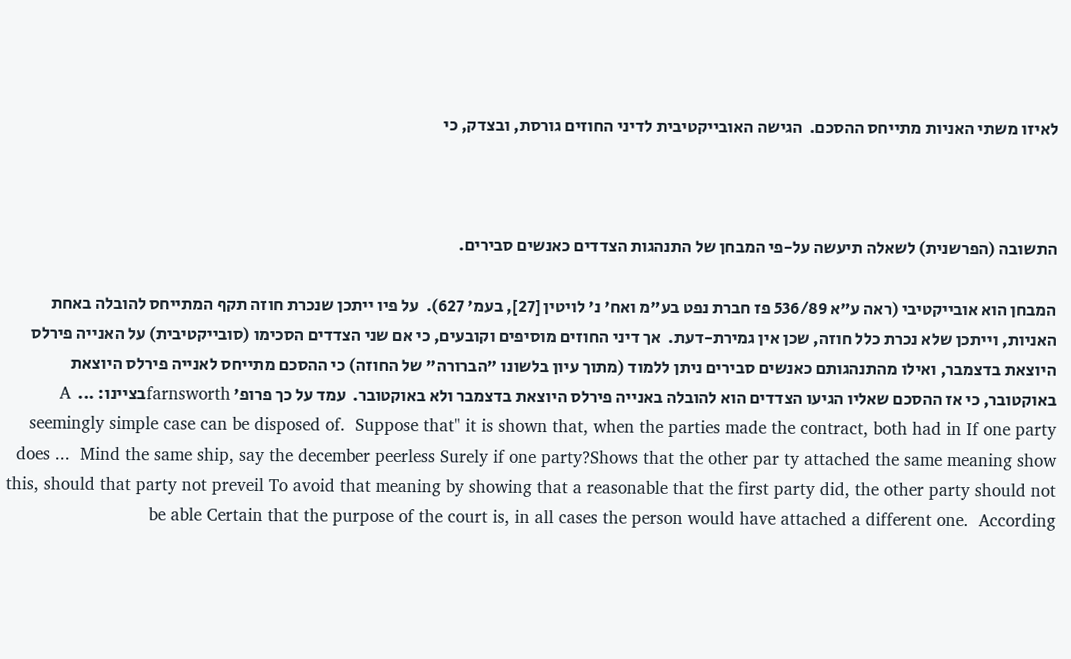לאיזו משתי האניות מתייחס ההסכם.  הגישה האובייקטיבית לדיני החוזים גורסת, ובצדק, כי



התשובה (הפרשנית) לשאלה תיעשה על-פי המבחן של התנהגות הצדדים כאנשים סבירים.

המבחן הוא אובייקטיבי (ראה ע"א 536/89 פז חברת נפט בע"מ ואח' נ' לויטין [27], בעמ' 627).  על פיו ייתכן שנכרת חוזה תקף המתייחס להובלה באחת האניות, וייתכן שלא נכרת כלל חוזה, שכן אין גמירת-דעת.  אך דיני החוזים מוסיפים וקובעים, כי אם שני הצדדים הסכימו (סובייקטיבית) על האנייה פירלס היוצאת בדצמבר, ואילו מהתנהגותם כאנשים סבירים ניתן ללמוד (מתוך עיון בלשונו "הברורה" של החוזה) כי ההסכם מתייחס לאנייה פירלס היוצאת באוקטובר, כי אז ההסכם שאליו הגיעו הצדדים הוא להובלה באנייה פירלס היוצאת בדצמבר ולא באוקטובר.  עמד על כך פרופ' farnsworthבציינו: ...  A seemingly simple case can be disposed of.  Suppose that" it is shown that, when the parties made the contract, both had in If one party does ...  Mind the same ship, say the december peerless Surely if one party?Shows that the other par ty attached the same meaning show this, should that party not preveil To avoid that meaning by showing that a reasonable that the first party did, the other party should not be able Certain that the purpose of the court is, in all cases the person would have attached a different one.  According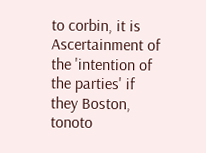to corbin, it is Ascertainment of the 'intention of the parties' if they Boston, tonoto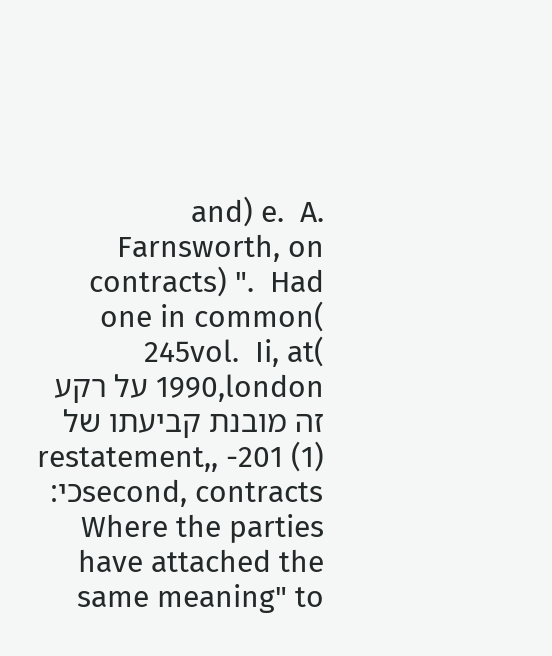and) e.  A.  Farnsworth, on contracts) ".  Had one in common( 245vol.  Ii, at( 1990,london על רקע זה מובנת קביעתו של (1) 201- ,restatement, second, contractsכי: Where the parties have attached the same meaning" to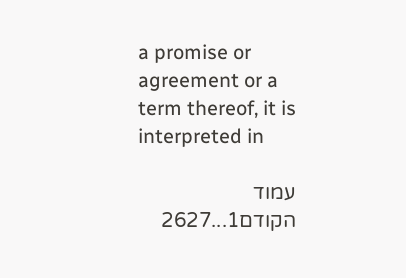a promise or agreement or a term thereof, it is interpreted in

עמוד הקודם1...2627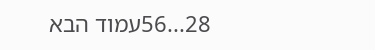28...56עמוד הבא